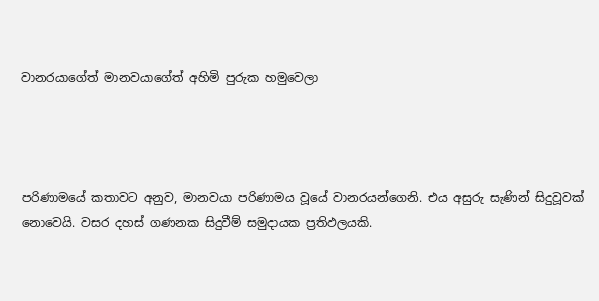වානරයාගේත් මානවයාගේත් අහිමි පුරුක හමුවෙලා




පරිණාමයේ කතාවට අනුව, මානවයා පරිණාමය වූයේ වානරයන්ගෙනි. එය අසුරු සැණින් සිදුවූවක් නොවෙයි. වසර දහස් ගණනක සිදුවීම් සමුදායක ප්‍රතිඵලයකි.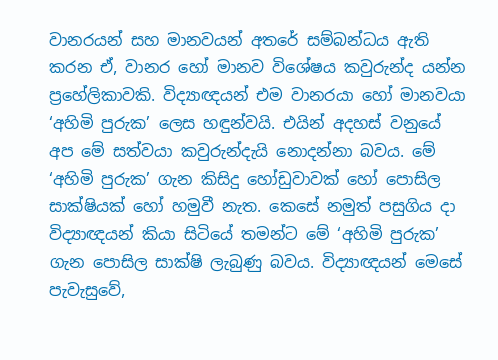වානරයන් සහ මානවයන් අතරේ සම්බන්ධය ඇති කරන ඒ, වානර හෝ මානව විශේෂය කවුරුන්ද යන්න ප්‍රහේලිකාවකි. විද්‍යාඥයන් එම වානරයා හෝ මානවයා ‘අහිමි පුරුක’ ලෙස හඳුන්වයි. එයින් අදහස් වනුයේ අප මේ සත්වයා කවුරුන්දැයි නොදන්නා බවය. මේ ‘අහිමි පුරුක’ ගැන කිසිදු හෝඩුවාවක් හෝ පොසිල සාක්ෂියක් හෝ හමුවී නැත. කෙසේ නමුත් පසුගිය දා විද්‍යාඥයන් කියා සිටියේ තමන්ට මේ ‘අහිමි පුරුක’ ගැන පොසිල සාක්ෂි ලැබුණු බවය. විද්‍යාඥයන් මෙසේ පැවැසුවේ,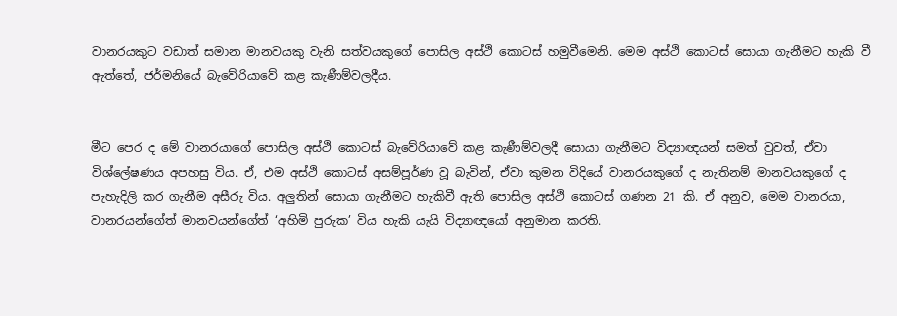වානරයකුට වඩාත් සමාන මානවයකු වැනි සත්වයකුගේ පොසිල අස්ථි කොටස් හමුවීමෙනි. මෙම අස්ථි කොටස් සොයා ගැනීමට හැකි වී ඇත්තේ, ජර්මනියේ බැවේරියාවේ කළ කැණීම්වලදීය.


මීට පෙර ද මේ වානරයාගේ පොසිල අස්ථි කොටස් බැවේරියාවේ කළ කැණීම්වලදී සොයා ගැනීමට විද්‍යාඥයන් සමත් වුවත්, ඒවා විශ්ලේෂණය අපහසු විය. ඒ, එම අස්ථි කොටස් අසම්පූර්ණ වූ බැවින්, ඒවා කුමන විදියේ වානරයකුගේ ද නැතිනම් මානවයකුගේ ද පැහැදිලි කර ගැනීම අසීරු විය. අලුතින් සොයා ගැනීමට හැකිවී ඇති පොසිල අස්ථි කොටස් ගණන 21 කි. ඒ අනුව, මෙම වානරයා, වානරයන්ගේත් මානවයන්ගේත් ‘අහිමි පුරුක’ විය හැකි යැයි විද්‍යාඥයෝ අනුමාන කරති.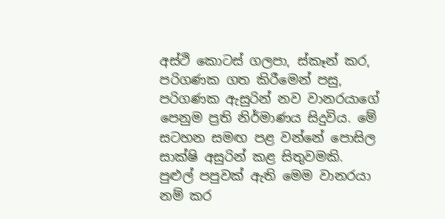අස්ථි කොටස් ගලපා, ස්කෑන් කර, පරිගණක ගත කිරීමෙන් පසු, පරිගණක ඇසුරින් නව වානරයාගේ පෙනුම ප්‍රති නිර්මාණය සිදුවිය. මේ සටහන සමඟ පළ වන්නේ පොසිල සාක්ෂි අසුරින් කළ සිතුවමකි. පුළුල් පපුවක් ඇති මෙම වානරයා නම් කර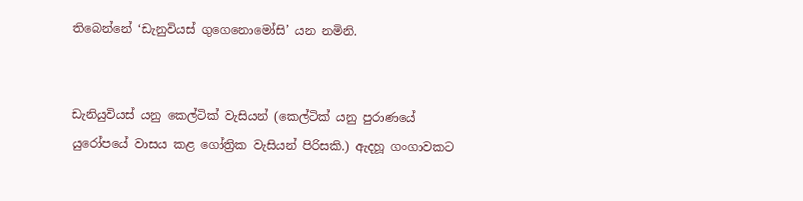තිබෙන්නේ ‘ඩැනුවියස් ගුගෙනොමෝසි’ යන නමිනි.


ඩැනියුවියස් යනු කෙල්ටික් වැසියන් (කෙල්ටික් යනු පුරාණයේ යුරෝපයේ වාසය කළ ගෝත්‍රික වැසියන් පිරිසකි.) ඇදහූ ගංගාවකට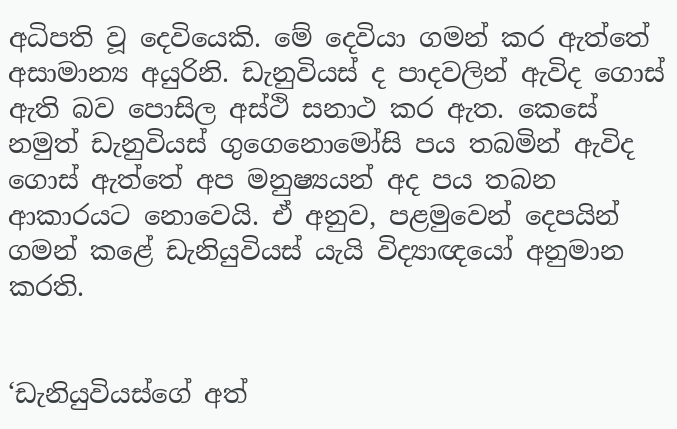අධිපති වූ දෙවියෙකි. මේ දෙවියා ගමන් කර ඇත්තේ අසාමාන්‍ය අයුරිනි. ඩැනුවියස් ද පාදවලින් ඇවිද ගොස් ඇති බව පොසිල අස්ථි සනාථ කර ඇත. කෙසේ නමුත් ඩැනුවියස් ගුගෙනොමෝසි පය තබමින් ඇවිද ගොස් ඇත්තේ අප මනුෂ්‍යයන් අද පය තබන ආකාරයට නොවෙයි. ඒ අනුව, පළමුවෙන් දෙපයින් ගමන් කළේ ඩැනියුවියස් යැයි විද්‍යාඥයෝ අනුමාන කරති.


‘ඩැනියුවියස්ගේ අත්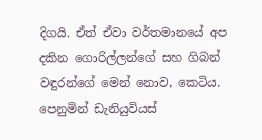දිගයි. ඒත් ඒවා වර්තමානයේ අප දකින ගොරිල්ලන්ගේ සහ ගිබන් වඳුරන්ගේ මෙන් නොව, කෙටිය. පෙනුමින් ඩැනියුවියස්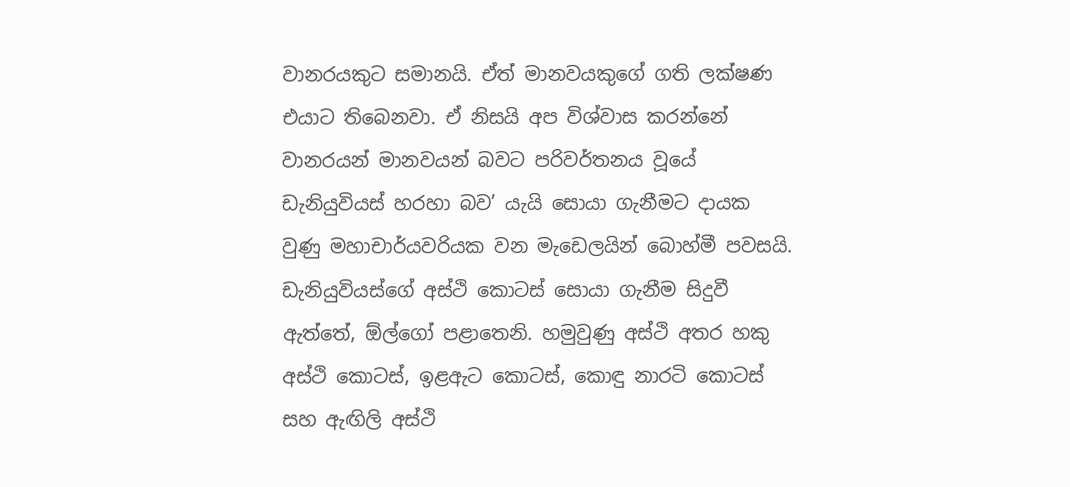වානරයකුට සමානයි. ඒත් මානවයකුගේ ගති ලක්ෂණ එයාට තිබෙනවා. ඒ නිසයි අප විශ්වාස කරන්නේ වානරයන් මානවයන් බවට පරිවර්තනය වූයේ ඩැනියුවියස් හරහා බව’ යැයි සොයා ගැනීමට දායක වුණු මහාචාර්යවරියක වන මැඩෙලයින් බොහ්මී පවසයි. ඩැනියුවියස්ගේ අස්ථි කොටස් සොයා ගැනීම සිදුවී ඇත්තේ, ඕල්ගෝ පළාතෙනි. හමුවුණු අස්ථි අතර හකු අස්ථි කොටස්, ඉළඇට කොටස්, කොඳු නාරටි කොටස් සහ ඇඟිලි අස්ථි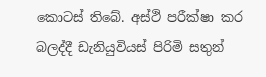කොටස් තිබේ. අස්ථි පරීක්ෂා කර බලද්දී ඩැනියුවියස් පිරිමි සතුන්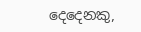දෙදෙනකු,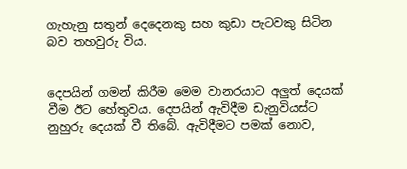ගැහැනු සතුන් දෙදෙනකු සහ කුඩා පැටවකු සිටින බව තහවුරු විය.


දෙපයින් ගමන් කිරීම මෙම වානරයාට අලුත් දෙයක් වීම ඊට හේතුවය. දෙපයින් ඇවිදීම ඩැනුවියස්ට නුහුරු දෙයක් වී තිබේ. ඇවිදීමට පමක් නොව,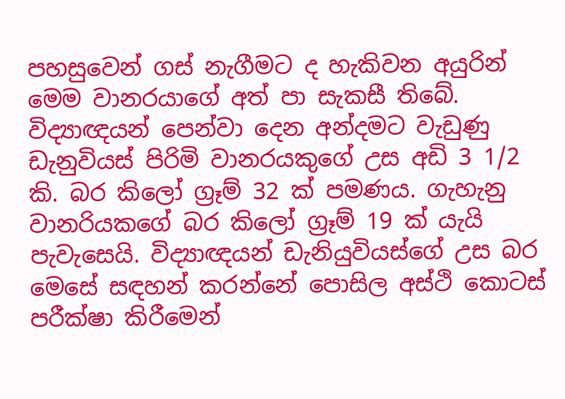පහසුවෙන් ගස් නැගීමට ද හැකිවන අයුරින් මෙම වානරයාගේ අත් පා සැකසී තිබේ. විද්‍යාඥයන් පෙන්වා දෙන අන්දමට වැඩුණු ඩැනුවියස් පිරිමි වානරයකුගේ උස අඩි 3 1/2 කි. බර කිලෝ ග්‍රෑම් 32 ක් පමණය. ගැහැනු වානරියකගේ බර කිලෝ ග්‍රෑම් 19 ක් යැයි පැවැසෙයි. විද්‍යාඥයන් ඩැනියුවියස්ගේ උස බර මෙසේ සඳහන් කරන්නේ පොසිල අස්ථි කොටස් පරීක්ෂා කිරීමෙන්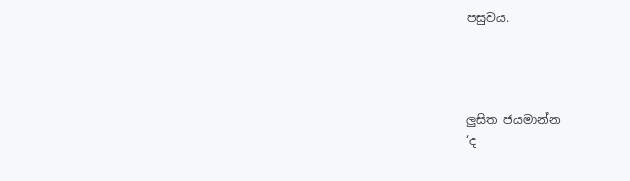පසුවය.




ලුසිත ජයමාන්න
‘ද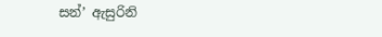සන්’ ඇසුරිනි